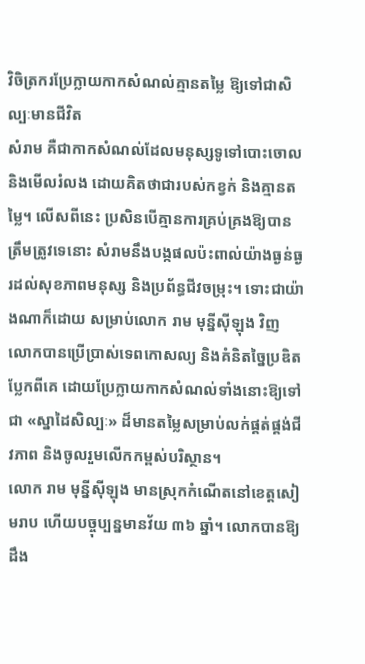វិចិត្រករប្រែក្លាយកាកសំណល់គ្មានតម្លៃ ឱ្យទៅជាសិល្បៈមានជីវិត
សំរាម គឺជាកាកសំណល់ដែលមនុស្សទូទៅបោះចោល និងមើលរំលង ដោយគិតថាជារបស់កខ្វក់ និងគ្មានតម្លៃ។ លើសពីនេះ ប្រសិនបើគ្មានការគ្រប់គ្រងឱ្យបានត្រឹមត្រូវទេនោះ សំរាមនឹងបង្កផលប៉ះពាល់យ៉ាងធ្ងន់ធ្ងរដល់សុខភាពមនុស្ស និងប្រព័ន្ធជីវចម្រុះ។ ទោះជាយ៉ាងណាក៏ដោយ សម្រាប់លោក រាម មុន្នីស៊ីឡុង វិញ លោកបានប្រើប្រាស់ទេពកោសល្យ និងគំនិតច្នៃប្រឌិតប្លែកពីគេ ដោយប្រែក្លាយកាកសំណល់ទាំងនោះឱ្យទៅជា «ស្នាដៃសិល្បៈ» ដ៏មានតម្លៃសម្រាប់លក់ផ្គត់ផ្គង់ជីវភាព និងចូលរួមលើកកម្ពស់បរិស្ថាន។
លោក រាម មុន្នីស៊ីឡុង មានស្រុកកំណើតនៅខេត្តសៀមរាប ហើយបច្ចុប្បន្នមានវ័យ ៣៦ ឆ្នាំ។ លោកបានឱ្យដឹង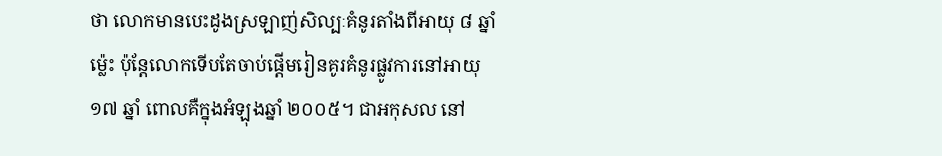ថា លោកមានបេះដូងស្រឡាញ់សិល្បៈគំនូរតាំងពីអាយុ ៨ ឆ្នាំម្ល៉េះ ប៉ុន្តែលោកទើបតែចាប់ផ្តើមរៀនគូរគំនូរផ្លូវការនៅអាយុ ១៧ ឆ្នាំ ពោលគឺក្នុងអំឡុងឆ្នាំ ២០០៥។ ជាអកុសល នៅ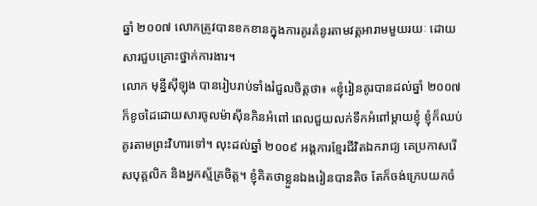ឆ្នាំ ២០០៧ លោកត្រូវបានខកខានក្នុងការគូរគំនូរតាមវត្តអារាមមួយរយៈ ដោយសារជួបគ្រោះថ្នាក់ការងារ។
លោក មុន្នីស៊ីឡុង បានរៀបរាប់ទាំងរំជួលចិត្តថា៖ «ខ្ញុំរៀនគូរបានដល់ឆ្នាំ ២០០៧ ក៏ខូចដៃដោយសារចូលម៉ាស៊ីនកិនអំពៅ ពេលជួយលក់ទឹកអំពៅម្តាយខ្ញុំ ខ្ញុំក៏ឈប់គូរតាមព្រះវិហារទៅ។ លុះដល់ឆ្នាំ ២០០៩ អង្គការខ្មែរជីវិតឯករាជ្យ គេប្រកាសរើសបុគ្គលិក និងអ្នកស្ម័គ្រចិត្ត។ ខ្ញុំគិតថាខ្លួនឯងរៀនបានតិច តែក៏ចង់ក្រេបយកចំ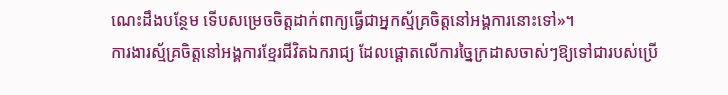ណេះដឹងបន្ថែម ទើបសម្រេចចិត្តដាក់ពាក្យធ្វើជាអ្នកស្ម័គ្រចិត្តនៅអង្គការនោះទៅ»។
ការងារស្ម័គ្រចិត្តនៅអង្គការខ្មែរជីវិតឯករាជ្យ ដែលផ្តោតលើការច្នៃក្រដាសចាស់ៗឱ្យទៅជារបស់ប្រើ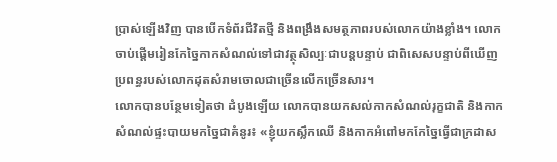ប្រាស់ឡើងវិញ បានបើកទំព័រជីវិតថ្មី និងពង្រឹងសមត្ថភាពរបស់លោកយ៉ាងខ្លាំង។ លោកចាប់ផ្តើមរៀនកែច្នៃកាកសំណល់ទៅជាវត្ថុសិល្បៈជាបន្តបន្ទាប់ ជាពិសេសបន្ទាប់ពីឃើញប្រពន្ធរបស់លោកដុតសំរាមចោលជាច្រើនលើកច្រើនសារ។
លោកបានបន្ថែមទៀតថា ដំបូងឡើយ លោកបានយកសល់កាកសំណល់រុក្ខជាតិ និងកាកសំណល់ផ្ទះបាយមកច្នៃជាគំនូរ៖ «ខ្ញុំយកស្លឹកឈើ និងកាកអំពៅមកកែច្នៃធ្វើជាក្រដាស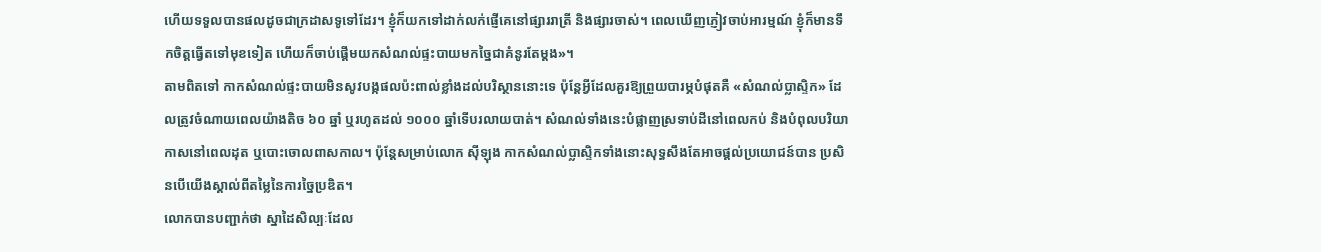ហើយទទួលបានផលដូចជាក្រដាសទូទៅដែរ។ ខ្ញុំក៏យកទៅដាក់លក់ផ្ញើគេនៅផ្សាររាត្រី និងផ្សារចាស់។ ពេលឃើញភ្ញៀវចាប់អារម្មណ៍ ខ្ញុំក៏មានទឹកចិត្តធ្វើតទៅមុខទៀត ហើយក៏ចាប់ផ្តើមយកសំណល់ផ្ទះបាយមកច្នៃជាគំនូរតែម្តង»។
តាមពិតទៅ កាកសំណល់ផ្ទះបាយមិនសូវបង្កផលប៉ះពាល់ខ្លាំងដល់បរិស្ថាននោះទេ ប៉ុន្តែអ្វីដែលគួរឱ្យព្រួយបារម្ភបំផុតគឺ «សំណល់ប្លាស្ទិក» ដែលត្រូវចំណាយពេលយ៉ាងតិច ៦០ ឆ្នាំ ឬរហូតដល់ ១០០០ ឆ្នាំទើបរលាយបាត់។ សំណល់ទាំងនេះបំផ្លាញស្រទាប់ដីនៅពេលកប់ និងបំពុលបរិយាកាសនៅពេលដុត ឬបោះចោលពាសកាល។ ប៉ុន្តែសម្រាប់លោក ស៊ីឡុង កាកសំណល់ប្លាស្ទិកទាំងនោះសុទ្ធសឹងតែអាចផ្តល់ប្រយោជន៍បាន ប្រសិនបើយើងស្គាល់ពីតម្លៃនៃការច្នៃប្រឌិត។
លោកបានបញ្ជាក់ថា ស្នាដៃសិល្បៈដែល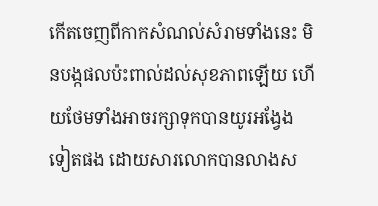កើតចេញពីកាកសំណល់សំរាមទាំងនេះ មិនបង្កផលប៉ះពាល់ដល់សុខភាពឡើយ ហើយថែមទាំងអាចរក្សាទុកបានយូរអង្វែងទៀតផង ដោយសារលោកបានលាងស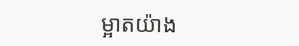ម្អាតយ៉ាង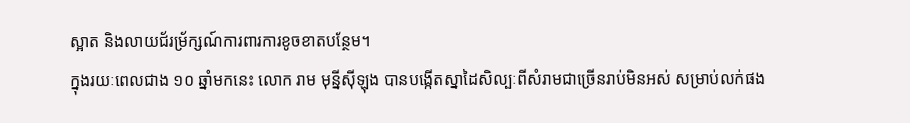ស្អាត និងលាយជ័រម្រ័ក្សណ៍ការពារការខូចខាតបន្ថែម។
ក្នុងរយៈពេលជាង ១០ ឆ្នាំមកនេះ លោក រាម មុន្នីស៊ីឡុង បានបង្កើតស្នាដៃសិល្បៈពីសំរាមជាច្រើនរាប់មិនអស់ សម្រាប់លក់ផង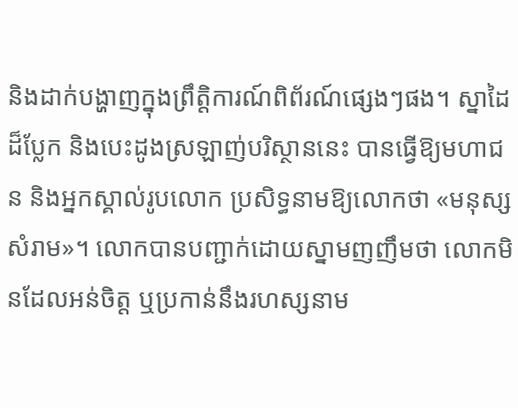និងដាក់បង្ហាញក្នុងព្រឹត្តិការណ៍ពិព័រណ៍ផ្សេងៗផង។ ស្នាដៃដ៏ប្លែក និងបេះដូងស្រឡាញ់បរិស្ថាននេះ បានធ្វើឱ្យមហាជន និងអ្នកស្គាល់រូបលោក ប្រសិទ្ធនាមឱ្យលោកថា «មនុស្សសំរាម»។ លោកបានបញ្ជាក់ដោយស្នាមញញឹមថា លោកមិនដែលអន់ចិត្ត ឬប្រកាន់នឹងរហស្សនាម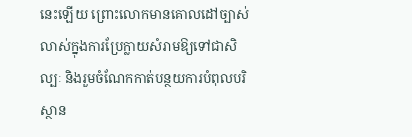នេះឡើយ ព្រោះលោកមានគោលដៅច្បាស់លាស់ក្នុងការប្រែក្លាយសំរាមឱ្យទៅជាសិល្បៈ និងរួមចំណែកកាត់បន្ថយការបំពុលបរិស្ថាន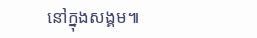នៅក្នុងសង្គម៕